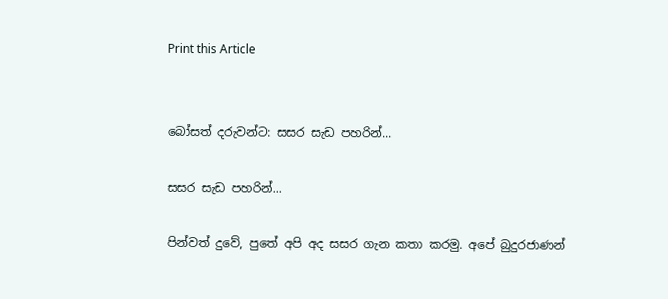Print this Article


බෝසත් දරුවන්ට: සසර සැඩ පහරින්...

සසර සැඩ පහරින්...

පින්වත් දුවේ, පුතේ අපි අද සසර ගැන කතා කරමු. අපේ බුදුරජාණන්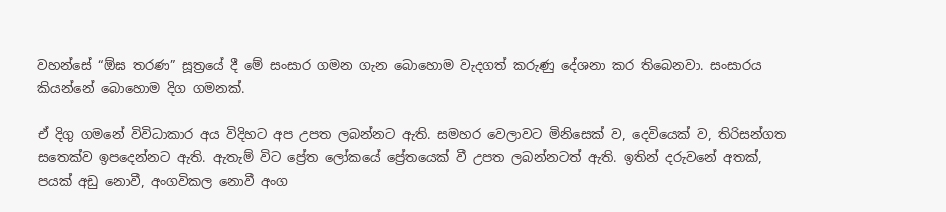වහන්සේ “ඕඝ තරණ” සූත්‍රයේ දී මේ සංසාර ගමන ගැන බොහොම වැදගත් කරුණු දේශනා කර තිබෙනවා. සංසාරය කියන්නේ බොහොම දිග ගමනක්.

ඒ දිගු ගමනේ විවිධාකාර අය විදිහට අප උපත ලබන්නට ඇති. සමහර වෙලාවට මිනිසෙක් ව, දෙවියෙක් ව, තිරිසන්ගත සතෙක්ව ඉපදෙන්නට ඇති. ඇතැම් විට ප්‍රේත ලෝකයේ ප්‍රේතයෙක් වී උපත ලබන්නටත් ඇති. ඉතින් දරුවනේ අතක්, පයක් අඩු නොවී, අංගවිකල නොවී අංග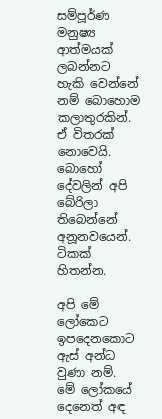සම්පූර්ණ මනුෂ්‍ය ආත්මයක් ලබන්නට හැකි වෙන්නේ නම් බොහොම කලාතුරකින්. ඒ විතරක් නොවෙයි. බොහෝ දේවලින් අපි බේරිලා තිබෙන්නේ අනූනවයෙන්. ටිකක් හිතන්න.

අපි මේ ලෝකෙට ඉපදෙනකොට ඇස් අන්ධ වුණා නම්. මේ ලෝකයේ දෙනෙත් අඳ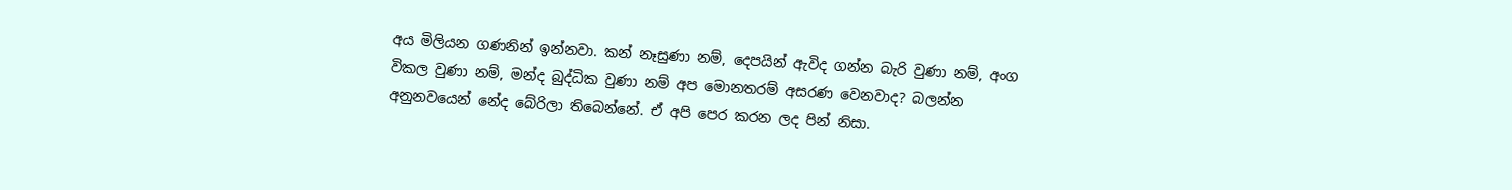අය මිලියන ගණනින් ඉන්නවා. කන් නෑසුණා නම්, දෙපයින් ඇවිද ගන්න බැරි වුණා නම්, අංග විකල වුණා නම්, මන්ද බුද්ධික වුණා නම් අප මොනතරම් අසරණ වෙනවාද? බලන්න අනුනවයෙන් නේද බේරිලා තිබෙන්නේ. ඒ අපි පෙර කරන ලද පින් නිසා.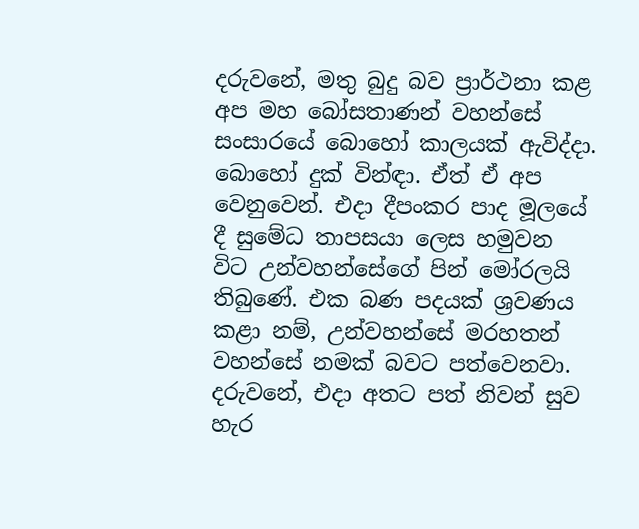දරුවනේ, මතු බුදු බව ප්‍රාර්ථනා කළ අප මහ බෝසතාණන් වහන්සේ සංසාරයේ බොහෝ කාලයක් ඇවිද්දා. බොහෝ දුක් වින්ඳා. ඒත් ඒ අප වෙනුවෙන්. එදා දීපංකර පාද මූලයේ දී සුමේධ තාපසයා ලෙස හමුවන විට උන්වහන්සේගේ පින් මෝරලයි තිබුණේ. එක බණ පදයක් ශ්‍රවණය කළා නම්, උන්වහන්සේ මරහතන් වහන්සේ නමක් බවට පත්වෙනවා. දරුවනේ, එදා අතට පත් නිවන් සුව හැර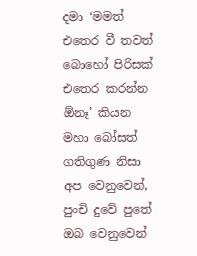දමා ‘මමත් එතෙර වී තවත් බොහෝ පිරිසක් එතෙර කරන්න ඕනෑ’ කියන මහා බෝසත් ගතිගුණ නිසා අප වෙනුවෙන්, පුංචි දුවේ පුතේ ඔබ වෙනුවෙන්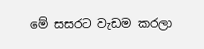මේ සසරට වැඩම කරලා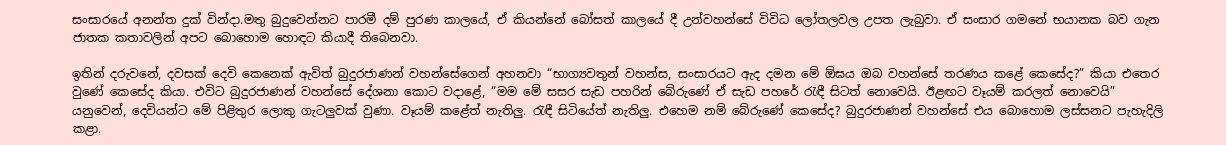සංසාරයේ අනන්ත දුක් වින්දා.මතු බුදුවෙන්නට පාරමී දම් පුරණ කාලයේ, ඒ කියන්නේ බෝසත් කාලයේ දී උන්වහන්සේ විවිධ ලෝතලවල උපත ලැබුවා. ඒ සංසාර ගමනේ භයානක බව ගැන ජාතක කතාවලින් අපට බොහොම හොඳට කියාදී තිබෙනවා.

ඉතින් දරුවනේ, දවසක් දෙවි කෙනෙක් ඇවිත් බුදුරජාණන් වහන්සේගෙන් අහනවා “භාග්‍යවතුන් වහන්ස, සංසාරයට ඇද දමන මේ ඕඝය ඔබ වහන්සේ තරණය කළේ කෙසේද?” කියා එතෙර වුණේ කෙසේද කියා. එවිට බුදුරජාණන් වහන්සේ දේශනා කොට වදාළේ, “මම මේ සසර සැඩ පහරින් බේරුණේ ඒ සැඩ පහරේ රැඳී සිටත් නොවෙයි. ඊළඟට වෑයම් කරලත් නොවෙයි” යනුවෙන්, දෙවියන්ට මේ පිළිතුර ලොකු ගැටලුවක් වුණා. වෑයම් කළේත් නැතිලු. රැඳී සිටියේත් නැතිලු. එහෙම නම් බේරුණේ කෙසේද? බුදුරජාණන් වහන්සේ එය බොහොම ලස්සනට පැහැදිලි කළා.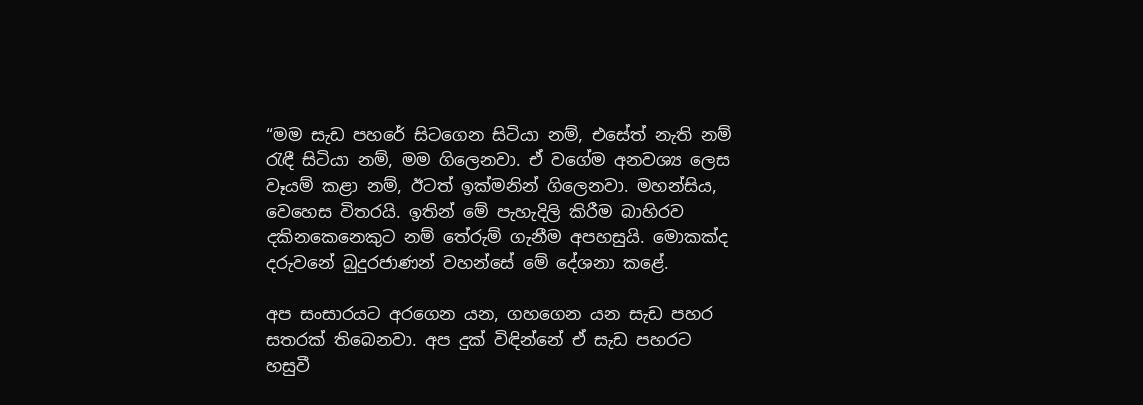“මම සැඩ පහරේ සිටගෙන සිටියා නම්, එසේත් නැති නම් රැඳී සිටියා නම්, මම ගිලෙනවා. ඒ වගේම අනවශ්‍ය ලෙස වෑයම් කළා නම්, ඊටත් ඉක්මනින් ගිලෙනවා. මහන්සිය, වෙහෙස විතරයි. ඉතින් මේ පැහැදිලි කිරීම බාහිරව දකිනකෙනෙකුට නම් තේරුම් ගැනීම අපහසුයි. මොකක්ද දරුවනේ බුදුරජාණන් වහන්සේ මේ දේශනා කළේ.

අප සංසාරයට අරගෙන යන, ගහගෙන යන සැඩ පහර සතරක් තිබෙනවා. අප දුක් විඳින්නේ ඒ සැඩ පහරට හසුවී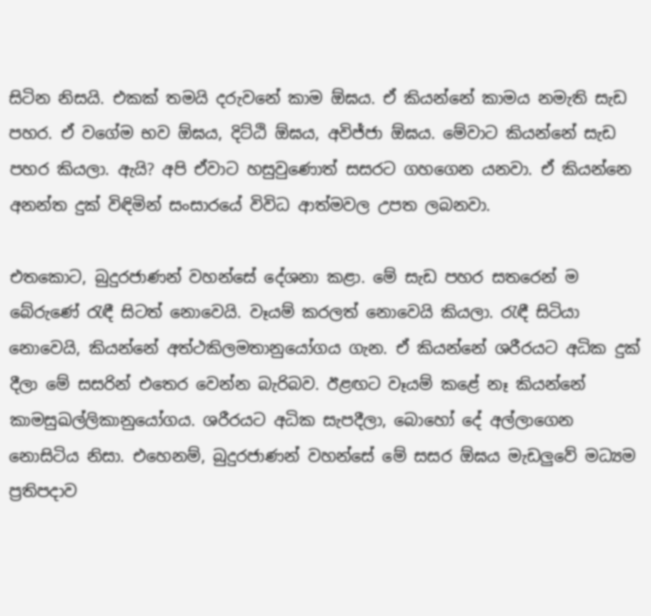සිටින නිසයි. එකක් තමයි දරුවනේ කාම ඕඝය. ඒ කියන්නේ කාමය නමැති සැඩ පහර. ඒ වගේම භව ඕඝය, දිට්ඨි ඕඝය, අවිජ්ජා ඕඝය. මේවාට කියන්නේ සැඩ පහර කියලා. ඇයි? අපි ඒවාට හසුවුණොත් සසරට ගහගෙන යනවා. ඒ කියන්නෙ අනන්ත දුක් විඳිමින් සංසාරයේ විවිධ ආත්මවල උපත ලබනවා.

එතකොට, බුදුරජාණන් වහන්සේ දේශනා කළා. මේ සැඩ පහර සතරෙන් ම බේරුණේ රැඳී සිටත් නොවෙයි. වෑයම් කරලත් නොවෙයි කියලා. රැඳී සිටියා නොවෙයි, කියන්නේ අත්ථකිලමතානුයෝගය ගැන. ඒ කියන්නේ ශරීරයට අධික දුක් දීලා මේ සසරින් එතෙර වෙන්න බැරිබව. ඊළඟට වෑයම් කළේ නෑ කියන්නේ කාමසුඛල්ලිකානුයෝගය. ශරීරයට අධික සැපදීලා, බොහෝ දේ අල්ලාගෙන නොසිටිය නිසා. එහෙනම්, බුදුරජාණන් වහන්සේ මේ සසර ඕඝය මැඩලුවේ මධ්‍යම ප්‍රතිපදාව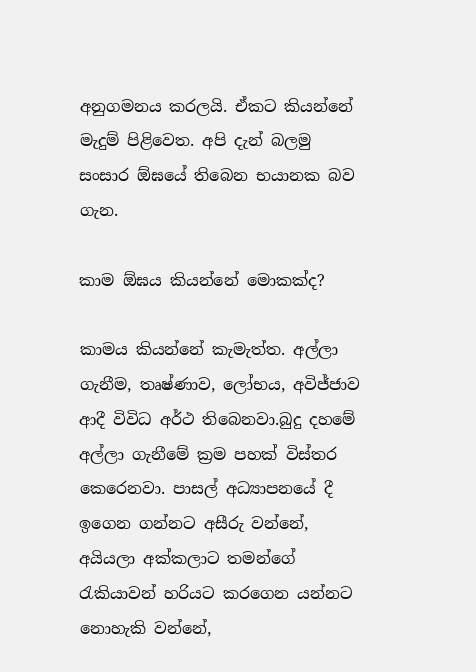අනුගමනය කරලයි. ඒකට කියන්නේ මැදුම් පිළිවෙත. අපි දැන් බලමු සංසාර ඕඝයේ තිබෙන භයානක බව ගැන.

කාම ඕඝය කියන්නේ මොකක්ද?

කාමය කියන්නේ කැමැත්ත. අල්ලා ගැනීම, තෘෂ්ණාව, ලෝභය, අවිජ්ජාව ආදී විවිධ අර්ථ තිබෙනවා.බුදු දහමේ අල්ලා ගැනීමේ ක්‍රම පහක් විස්තර කෙරෙනවා. පාසල් අධ්‍යාපනයේ දී ඉගෙන ගන්නට අසීරු වන්නේ, අයියලා අක්කලාට තමන්ගේ රැකියාවන් හරියට කරගෙන යන්නට නොහැකි වන්නේ,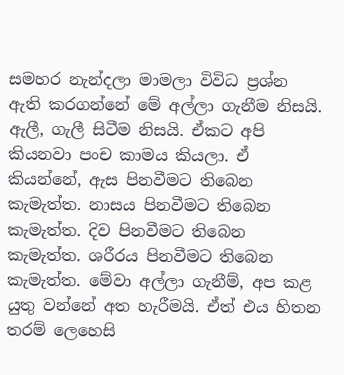සමහර නැන්දලා මාමලා විවිධ ප්‍රශ්න ඇති කරගන්නේ මේ අල්ලා ගැනීම නිසයි. ඇලී, ගැලී සිටීම නිසයි. ඒකට අපි කියනවා පංච කාමය කියලා. ඒ කියන්නේ, ඇස පිනවීමට තිබෙන කැමැත්ත. නාසය පිනවීමට තිබෙන කැමැත්ත. දිව පිනවීමට තිබෙන කැමැත්ත. ශරීරය පිනවීමට තිබෙන කැමැත්ත. මේවා අල්ලා ගැනීම්, අප කළ යුතු වන්නේ අත හැරීමයි. ඒත් එය හිතන තරම් ලෙහෙසි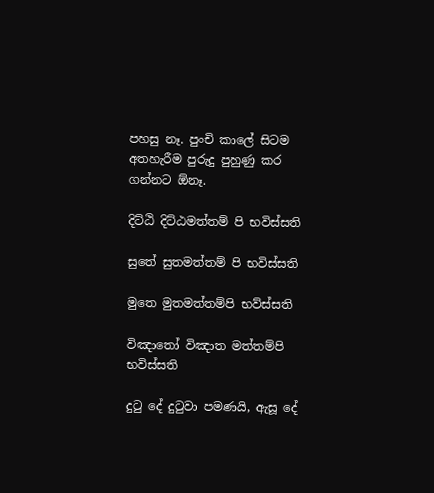පහසු නෑ. පුංචි කාලේ සිටම අතහැරීම පුරුදු පුහුණු කර ගන්නට ඕනෑ.

දිට්ඨි දිට්ඨමත්තම් පි භවිස්සති

සුතේ සුතමත්තම් පි භවිස්සති

මුතෙ මුතමත්තම්පි භව්ස්සති

විඤාතෝ විඤාත මත්තම්පි භවිස්සති

දුටු දේ දුටුවා පමණයි, ඇසූ දේ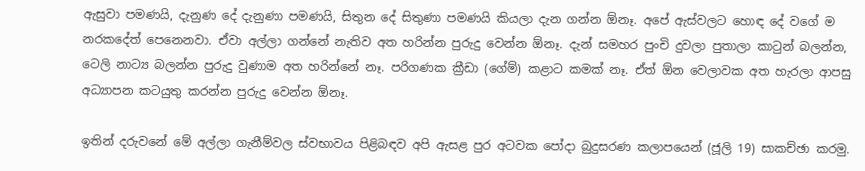ඇසුවා පමණයි, දැනුණ දේ දැනුණා පමණයි, සිතුන දේ සිතුණා පමණයි කියලා දැන ගන්න ඕනෑ. අපේ ඇස්වලට හොඳ දේ වගේ ම නරකදේත් පෙනෙනවා. ඒවා අල්ලා ගන්නේ නැතිව අත හරින්න පුරුදු වෙන්න ඕනෑ. දැන් සමහර පුංචි දුවලා පුතාලා කාටුන් බලන්න, ටෙලි නාට්‍ය බලන්න පුරුදු වුණාම අත හරින්නේ නෑ. පරිගණක ක්‍රීඩා (ගේම්) කළාට කමක් නෑ. ඒත් ඕන වෙලාවක අත හැරලා ආපසු අධ්‍යාපන කටයුතු කරන්න පුරුදු වෙන්න ඕනෑ.

ඉතින් දරුවනේ මේ අල්ලා ගැනීම්වල ස්වභාවය පිළිබඳව අපි ඇසළ පුර අටවක පෝදා බුදුසරණ කලාපයෙන් (ජූලි 19) සාකච්ඡා කරමු.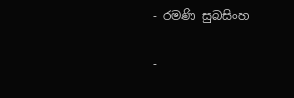- රමණි සුබසිංහ

-